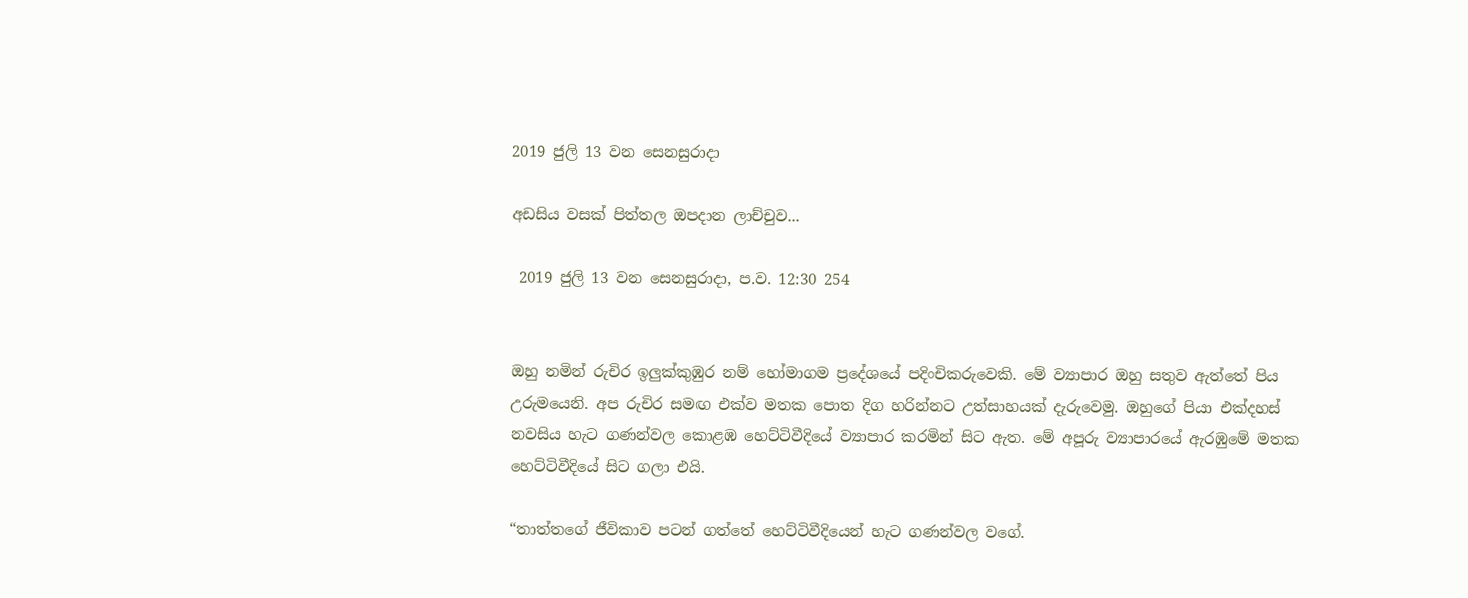2019 ජුලි 13 වන සෙනසුරාදා

අඩසිය වසක් පිත්තල ඔපදාන ලාච්චුව...

 2019 ජුලි 13 වන සෙනසුරාදා, ප.ව. 12:30 254


ඔහු නමින් රුචිර ඉලුක්කුඹුර නම් හෝමාගම ප්‍රදේශයේ පදිංචිකරුවෙකි. මේ ව්‍යාපාර ඔහු සතුව ඇත්තේ පිය උරුමයෙනි. අප රුචිර සමඟ එක්ව මතක පොත දිග හරින්නට උත්සාහයක් දැරුවෙමු. ඔහුගේ පියා එක්දහස් නවසිය හැට ගණන්වල කොළඹ හෙට්ටිවීදියේ ව්‍යාපාර කරමින් සිට ඇත. මේ අපූරු ව්‍යාපාරයේ ඇරඹුමේ මතක හෙට්ටිවීදියේ සිට ගලා එයි.

“තාත්තගේ ජීවිකාව පටන් ගත්තේ හෙට්ටිවීදියෙන් හැට ගණන්වල වගේ.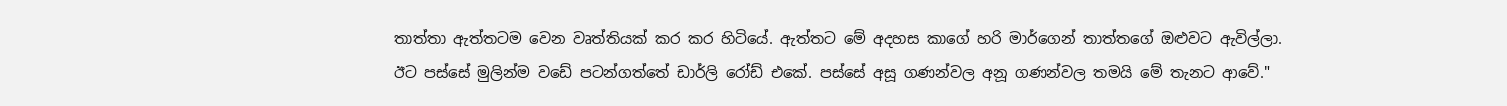තාත්තා ඇත්තටම වෙන වෘත්තියක් කර කර හිටියේ. ඇත්තට මේ අදහස කාගේ හරි මාර්ගෙන් තාත්තගේ ඔළුවට ඇවිල්ලා. ඊට පස්සේ මුලින්ම වඩේ පටන්ගත්තේ ඩාර්ලි රෝඩ් එකේ. පස්සේ අසූ ගණන්වල අනූ ගණන්වල තමයි මේ තැනට ආවේ."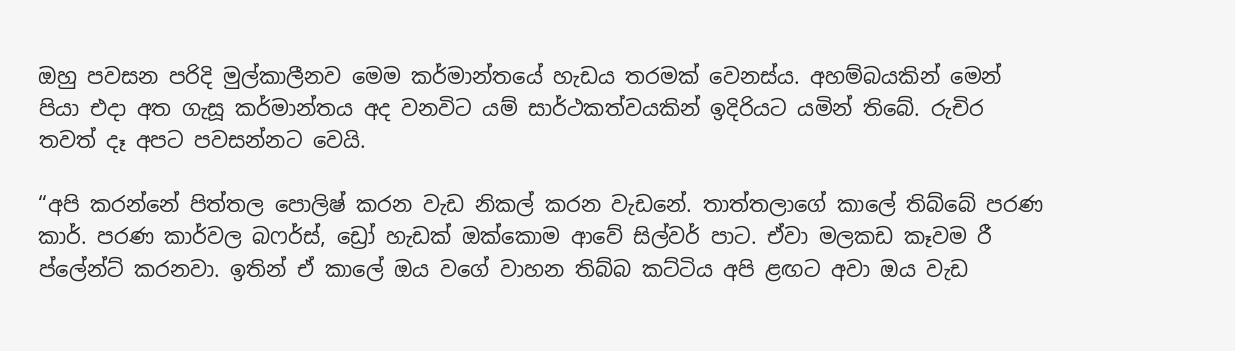ඔහු පවසන පරිදි මුල්කාලීනව මෙම කර්මාන්තයේ හැඩය තරමක් වෙනස්ය. අහම්බයකින් මෙන් පියා එදා අත ගැසූ කර්මාන්තය අද වනවිට යම් සාර්ථකත්වයකින් ඉදිරියට යමින් තිබේ. රුචිර තවත් දෑ අපට පවසන්නට වෙයි.

“අපි කරන්නේ පිත්තල පොලිෂ් කරන වැඩ නිකල් කරන වැඩනේ. තාත්තලාගේ කාලේ තිබ්බේ පරණ කාර්. පරණ කාර්වල බෆර්ස්, ඩ්‍රෝ හැඩක් ඔක්කොම ආවේ සිල්වර් පාට. ඒවා මලකඩ කෑවම රී ප්ලේන්ට් කරනවා. ඉතින් ඒ කාලේ ඔය වගේ වාහන තිබ්බ කට්ටිය අපි ළඟට අවා ඔය වැඩ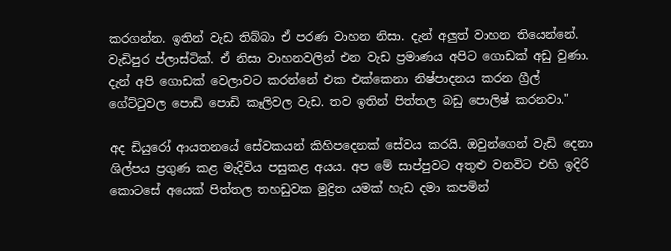කරගන්න. ඉතින් වැඩ තිබ්බා ඒ පරණ වාහන නිසා. දැන් අලුත් වාහන තියෙන්නේ. වැඩිපුර ප්ලාස්ටික්. ඒ නිසා වාහනවලින් එන වැඩ ප්‍රමාණය අපිට ගොඩක් අඩු වුණා. දැන් අපි ගොඩක් වෙලාවට කරන්නේ එක එක්කෙනා නිෂ්පාදනය කරන ග්‍රීල් ගේට්ටුවල පොඩි පොඩි කෑලිවල වැඩ. තව ඉතින් පිත්තල බඩු පොලිෂ් කරනවා."

අද ඩියුරෝ ආයතනයේ සේවකයන් කිහිපදෙනක් සේවය කරයි. ඔවුන්ගෙන් වැඩි දෙනා ශිල්පය ප්‍රගුණ කළ මැදිවිය පසුකළ අයය. අප මේ සාප්පුවට අතුළු වනවිට එහි ඉදිරි කොටසේ අයෙක් පිත්තල තහඩුවක මුද්‍රිත යමක් හැඩ දමා කපමින්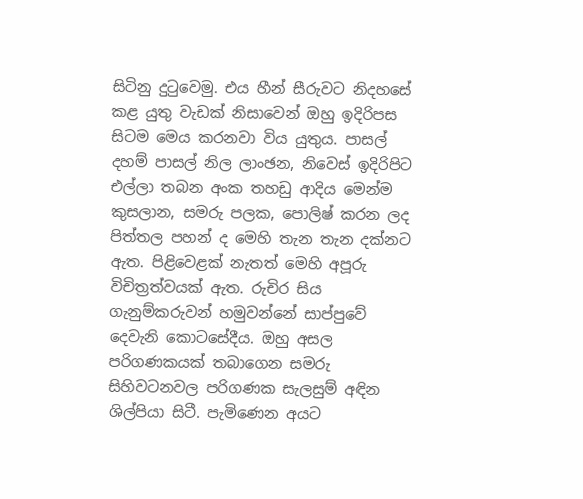සිටිනු දුටුවෙමු. එය හීන් සීරුවට නිදහසේ කළ යුතු වැඩක් නිසාවෙන් ඔහු ඉදිරිපස සිටම මෙය කරනවා විය යුතුය. පාසල් දහම් පාසල් නිල ලාංඡන, නිවෙස් ඉදිරිපිට එල්ලා තබන අංක තහඩු ආදිය මෙන්ම කුසලාන, සමරු පලක, පොලිෂ් කරන ලද පිත්තල පහන් ද මෙහි තැන තැන දක්නට ඇත. පිළිවෙළක් නැතත් මෙහි අපූරු විචිත්‍රත්වයක් ඇත. රුචිර සිය ගැනුම්කරුවන් හමුවන්නේ සාප්පුවේ දෙවැනි කොටසේදීය. ඔහු අසල පරිගණකයක් තබාගෙන සමරු සිහිවටනවල පරිගණක සැලසුම් අඳින ශිල්පියා සිටී. පැමිණෙන අයට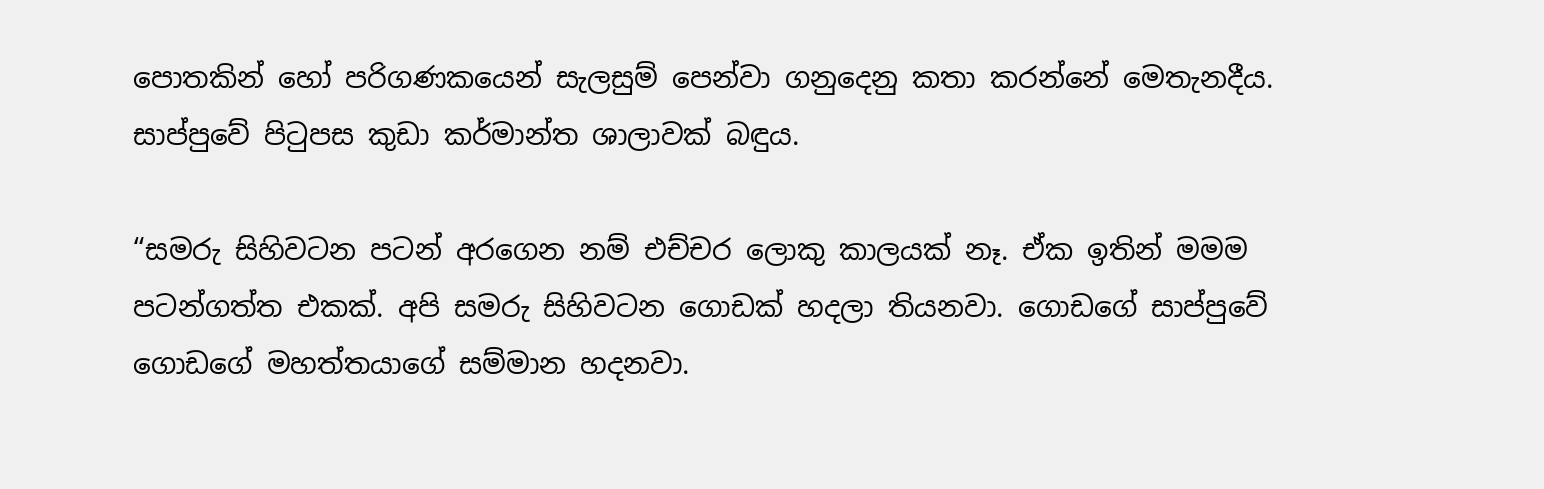පොතකින් හෝ පරිගණකයෙන් සැලසුම් පෙන්වා ගනුදෙනු කතා කරන්නේ මෙතැනදීය. සාප්පුවේ පිටුපස කුඩා කර්මාන්ත ශාලාවක් බඳුය.

“සමරු සිහිවටන පටන් අරගෙන නම් එච්චර ලොකු කාලයක් නෑ. ඒක ඉතින් මමම පටන්ගත්ත එකක්. අපි සමරු සිහිවටන ගොඩක් හදලා තියනවා. ගොඩගේ සාප්පුවේ ගොඩගේ මහත්තයාගේ සම්මාන හදනවා.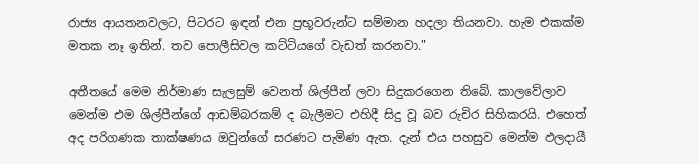රාජ්‍ය ආයතනවලට, පිටරට ඉඳන් එන ප්‍රභූවරුන්ට සම්මාන හදලා තියනවා. හැම එකක්ම මතක නෑ ඉතින්. තව පොලීසිවල කට්ටියගේ වැඩත් කරනවා."

අතීතයේ මෙම නිර්මාණ සැලසුම් වෙනත් ශිල්පීන් ලවා සිදුකරගෙන තිබේ. කාලවේලාව මෙන්ම එම ශිල්පීන්ගේ ආඩම්බරකම් ද බැලීමට එහිදී සිදු වූ බව රුචිර සිහිකරයි. එහෙත් අද පරිගණක තාක්ෂණය ඔවුන්ගේ සරණට පැමිණ ඇත. දැන් එය පහසුව මෙන්ම ඵලදායී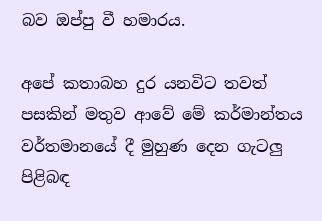බව ඔප්පු වී හමාරය.

අපේ කතාබහ දුර යනවිට තවත් පසකින් මතුව ආවේ මේ කර්මාන්තය වර්තමානයේ දී මුහුණ දෙන ගැටලු පිළිබඳ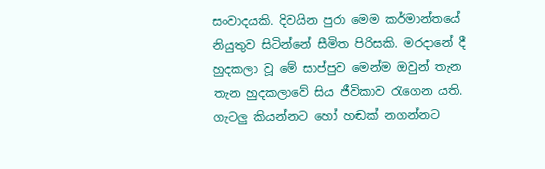සංවාදයකි. දිවයින පුරා මෙම කර්මාන්තයේ නියුතුව සිටින්නේ සීමිත පිරිසකි. මරදානේ දී හුදකලා වූ මේ සාප්පුව මෙන්ම ඔවුන් තැන තැන හුදකලාවේ සිය ජීවිකාව රැගෙන යති. ගැටලු කියන්නට හෝ හඬක් නගන්නට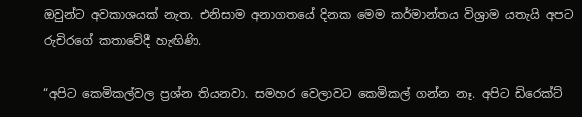ඔවුන්ට අවකාශයක් නැත. එනිසාම අනාගතයේ දිනක මෙම කර්මාන්තය විශ්‍රාම යතැයි අපට රුචිරගේ කතාවේදී හැඟිණි.

“අපිට කෙමිකල්වල ප්‍රශ්න තියනවා. සමහර වෙලාවට කෙමිකල් ගන්න නෑ. අපිට ඩිරෙක්ට්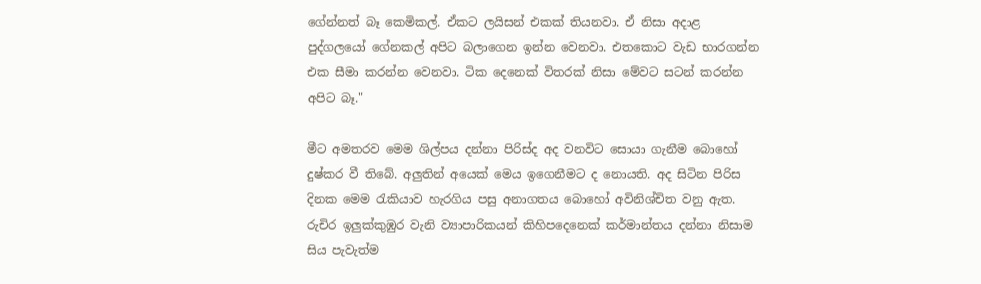ගේන්නත් බෑ කෙමිකල්. ඒකට ලයිසන් එකක් තියනවා. ඒ නිසා අදාළ පුද්ගලයෝ ගේනකල් අපිට බලාගෙන ඉන්න වෙනවා. එතකොට වැඩ භාරගන්න එක සීමා කරන්න වෙනවා. ටික දෙනෙක් විතරක් නිසා මේවට සටන් කරන්න අපිට බෑ."

මීට අමතරව මෙම ශිල්පය දන්නා පිරිස්ද අද වනවිට සොයා ගැනීම බොහෝ දුෂ්කර වී තිබේ. අලුතින් අයෙක් මෙය ඉගෙනීමට ද නොයති. අද සිටින පිරිස දිනක මෙම රැකියාව හැරගිය පසු අනාගතය බොහෝ අවිනිශ්චිත වනු ඇත. රුචිර ඉලුක්කුඹුර වැනි ව්‍යාපාරිකයන් කිහිපදෙනෙක් කර්මාන්තය දන්නා නිසාම සිය පැවැත්ම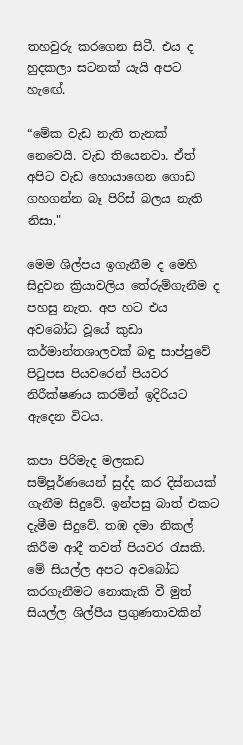තහවුරු කරගෙන සිටී. එය ද හුදකලා සටනක් යැයි අපට හැඟේ.

“මේක වැඩ නැති තැනක් නෙවෙයි. වැඩ තියෙනවා. ඒත් අපිට වැඩ හොයාගෙන ගොඩ ගහගන්න බෑ පිරිස් බලය නැති නිසා."

මෙම ශිල්පය ඉගැනීම ද මෙහි සිදුවන ක්‍රියාවලිය තේරුම්ගැනීම ද පහසු නැත. අප හට එය අවබෝධ වූයේ කුඩා කර්මාන්තශාලවක් බඳු සාප්පුවේ පිටුපස පියවරෙන් පියවර නිරීක්ෂණය කරමින් ඉදිරියට ඇදෙන විටය.

කපා පිරිමැද මලකඩ සම්පූර්ණයෙන් සුද්ද කර දිස්නයක් ගැනීම සිදුවේ. ඉන්පසු බාත් එකට දැමීම සිදුවේ. තඹ දමා නිකල් කිරීම ආදී තවත් පියවර රැසකි. මේ සියල්ල අපට අවබෝධ කරගැනීමට නොකැකි වී මුත් සියල්ල ශිල්පීය ප්‍රගුණතාවකින්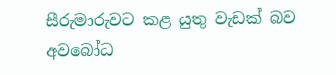සීරුමාරුවට කළ යුතු වැඩක් බව අවබෝධ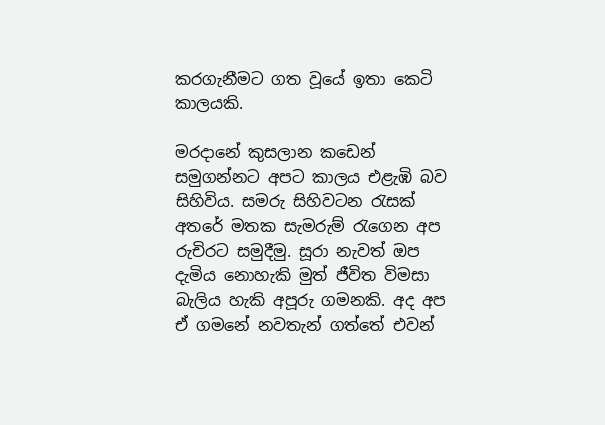කරගැනීමට ගත වූයේ ඉතා කෙටි කාලයකි.

මරදානේ කුසලාන කඩෙන් සමුගන්නට අපට කාලය එළැඹි බව සිහිවිය. සමරු සිහිවටන රැසක් අතරේ මතක සැමරුම් රැගෙන අප රුචිරට සමුදීමු. සූරා නැවත් ඔප දැමිය නොහැකි මුත් ජීවිත විමසා බැලිය හැකි අපූරු ගමනකි. අද අප ඒ ගමනේ නවතැන් ගත්තේ එවන්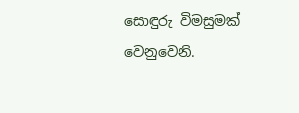සොඳුරු විමසුමක් වෙනුවෙනි.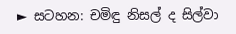► සටහන: චමිඳු නිසල් ද සිල්වා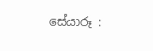සේයාරූ :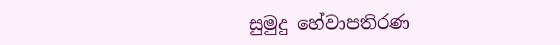සුමුදු හේවාපතිරණ